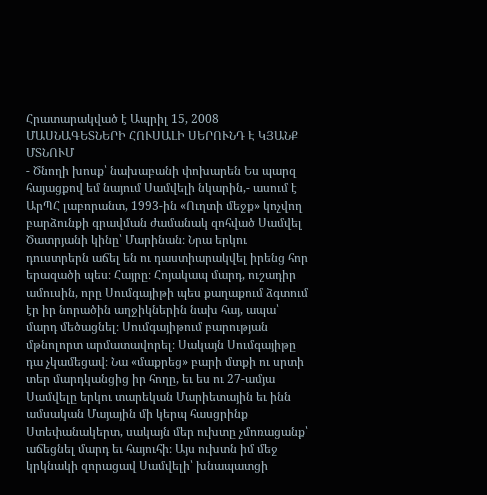Հրատարակված է Ապրիլ 15, 2008
ՄԱՍՆԱԳԵՏՆԵՐԻ ՀՈՒՍԱԼԻ ՍԵՐՈՒՆԴ Է ԿՅԱՆՔ ՄՏՆՈՒՄ
- Ծնողի խոսք՝ նախաբանի փոխարեն Ես պարզ հայացքով եմ նայում Սամվելի նկարին,- ասում է ԱրՊՀ լաբորանտ, 1993-ին «Ուղտի մեջք» կոչվող բարձունքի գրավման ժամանակ զոհված Սամվել Ծատրյանի կինը՝ Մարինան։ Նրա երկու դուստրերն աճել են ու դաստիարակվել իրենց հոր երազածի պես։ Հայրը։ Հոյակապ մարդ, ուշադիր ամուսին, որը Սումգայիթի պես քաղաքում ձգտում էր իր նորածին աղջիկներին նախ հայ, ապա՝ մարդ մեծացնել։ Սումգայիթում բարության մթնոլորտ արմատավորել։ Սակայն Սումգայիթը դա չկամեցավ։ Նա «մաքրեց» բարի մտքի ու սրտի տեր մարդկանցից իր հողը, եւ ես ու 27-ամյա Սամվելը երկու տարեկան Մարիետային եւ ինն ամսական Մայային մի կերպ հասցրինք Ստեփանակերտ, սակայն մեր ուխտը չմոռացանք՝ աճեցնել մարդ եւ հայուհի։ Այս ուխտն իմ մեջ կրկնակի զորացավ Սամվելի՝ խնապատցի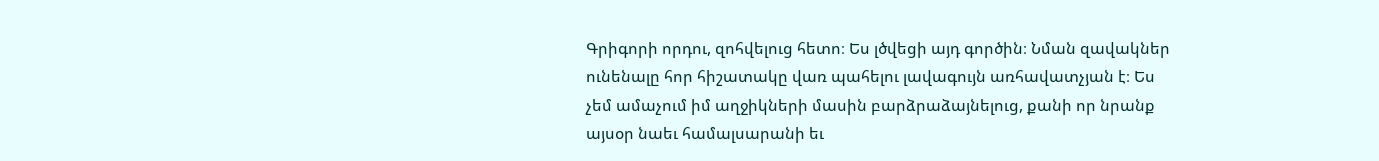Գրիգորի որդու, զոհվելուց հետո։ Ես լծվեցի այդ գործին։ Նման զավակներ ունենալը հոր հիշատակը վառ պահելու լավագույն առհավատչյան է։ Ես չեմ ամաչում իմ աղջիկների մասին բարձրաձայնելուց, քանի որ նրանք այսօր նաեւ համալսարանի եւ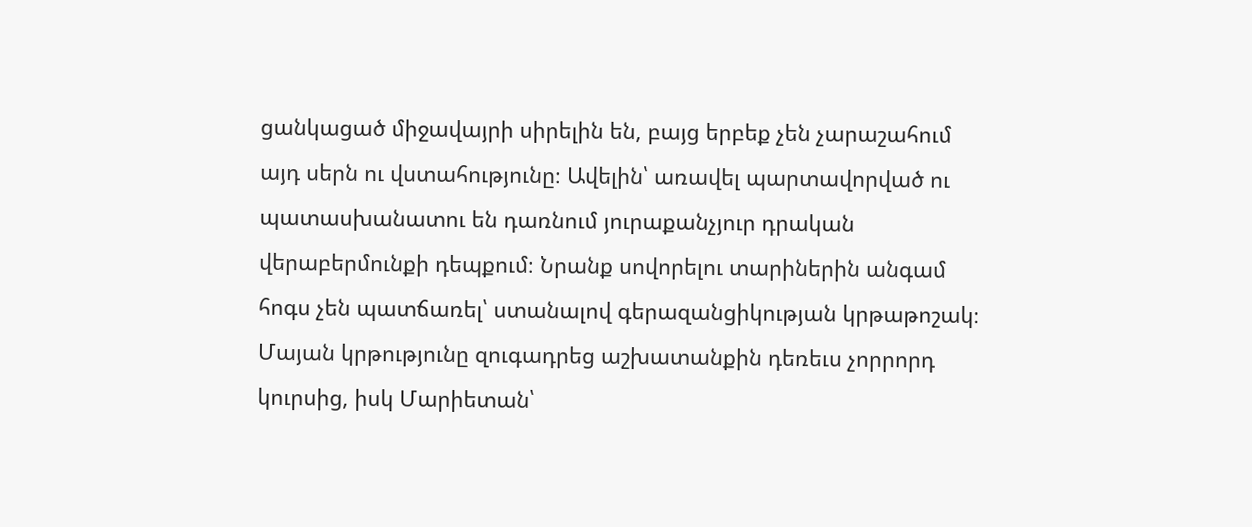ցանկացած միջավայրի սիրելին են, բայց երբեք չեն չարաշահում այդ սերն ու վստահությունը։ Ավելին՝ առավել պարտավորված ու պատասխանատու են դառնում յուրաքանչյուր դրական վերաբերմունքի դեպքում։ Նրանք սովորելու տարիներին անգամ հոգս չեն պատճառել՝ ստանալով գերազանցիկության կրթաթոշակ։ Մայան կրթությունը զուգադրեց աշխատանքին դեռեւս չորրորդ կուրսից, իսկ Մարիետան՝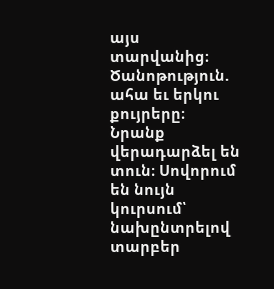այս տարվանից։ Ծանոթություն. ահա եւ երկու քույրերը։ Նրանք վերադարձել են տուն։ Սովորում են նույն կուրսում՝ նախընտրելով տարբեր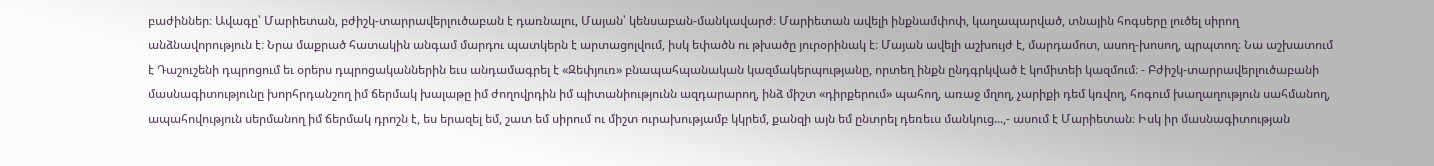բաժիններ։ Ավագը՝ Մարիետան, բժիշկ-տարրավերլուծաբան է դառնալու, Մայան՝ կենսաբան-մանկավարժ։ Մարիետան ավելի ինքնամփոփ, կաղապարված, տնային հոգսերը լուծել սիրող անձնավորություն է։ Նրա մաքրած հատակին անգամ մարդու պատկերն է արտացոլվում, իսկ եփածն ու թխածը յուրօրինակ է։ Մայան ավելի աշխույժ է, մարդամոտ, ասող-խոսող, պրպտող։ Նա աշխատում է Դաշուշենի դպրոցում եւ օրերս դպրոցականներին եւս անդամագրել է «Զեփյուռ» բնապահպանական կազմակերպությանը, որտեղ ինքն ընդգրկված է կոմիտեի կազմում։ - Բժիշկ-տարրավերլուծաբանի մասնագիտությունը խորհրդանշող իմ ճերմակ խալաթը իմ ժողովրդին իմ պիտանիությունն ազդարարող, ինձ միշտ «դիրքերում» պահող, առաջ մղող, չարիքի դեմ կռվող, հոգում խաղաղություն սահմանող, ապահովություն սերմանող իմ ճերմակ դրոշն է, ես երազել եմ, շատ եմ սիրում ու միշտ ուրախությամբ կկրեմ, քանզի այն եմ ընտրել դեռեւս մանկուց...,- ասում է Մարիետան։ Իսկ իր մասնագիտության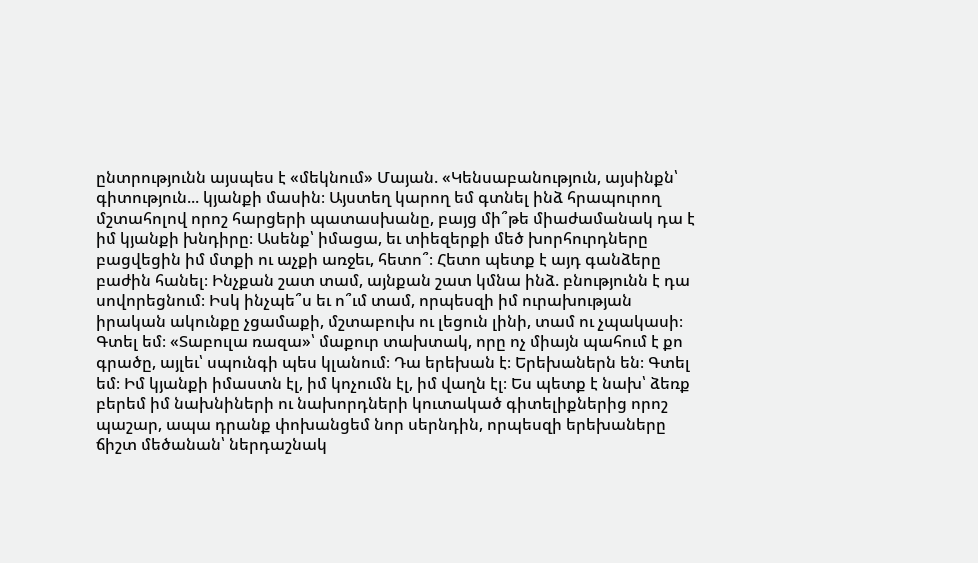ընտրությունն այսպես է «մեկնում» Մայան. «Կենսաբանություն, այսինքն՝ գիտություն... կյանքի մասին։ Այստեղ կարող եմ գտնել ինձ հրապուրող մշտահոլով որոշ հարցերի պատասխանը, բայց մի՞թե միաժամանակ դա է իմ կյանքի խնդիրը։ Ասենք՝ իմացա, եւ տիեզերքի մեծ խորհուրդները բացվեցին իմ մտքի ու աչքի առջեւ, հետո՞։ Հետո պետք է այդ գանձերը բաժին հանել։ Ինչքան շատ տամ, այնքան շատ կմնա ինձ. բնությունն է դա սովորեցնում։ Իսկ ինչպե՞ս եւ ո՞ւմ տամ, որպեսզի իմ ուրախության իրական ակունքը չցամաքի, մշտաբուխ ու լեցուն լինի, տամ ու չպակասի։ Գտել եմ։ «Տաբուլա ռազա»՝ մաքուր տախտակ, որը ոչ միայն պահում է քո գրածը, այլեւ՝ սպունգի պես կլանում։ Դա երեխան է։ Երեխաներն են։ Գտել եմ։ Իմ կյանքի իմաստն էլ, իմ կոչումն էլ, իմ վաղն էլ։ Ես պետք է նախ՝ ձեռք բերեմ իմ նախնիների ու նախորդների կուտակած գիտելիքներից որոշ պաշար, ապա դրանք փոխանցեմ նոր սերնդին, որպեսզի երեխաները ճիշտ մեծանան՝ ներդաշնակ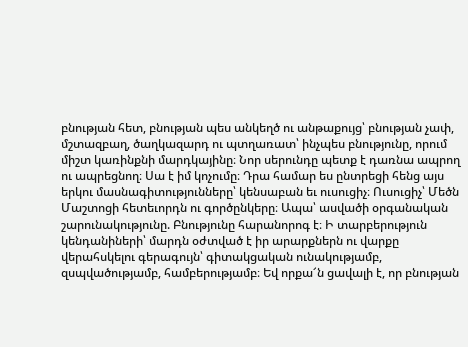բնության հետ, բնության պես անկեղծ ու անթաքույց՝ բնության չափ, մշտազբաղ, ծաղկազարդ ու պտղառատ՝ ինչպես բնությունը, որում միշտ կառինքնի մարդկայինը։ Նոր սերունդը պետք է դառնա ապրող ու ապրեցնող։ Սա է իմ կոչումը։ Դրա համար ես ընտրեցի հենց այս երկու մասնագիտությունները՝ կենսաբան եւ ուսուցիչ։ Ուսուցիչ՝ Մեծն Մաշտոցի հետեւորդն ու գործընկերը։ Ապա՝ ասվածի օրգանական շարունակությունը. Բնությունը հարանորոգ է։ Ի տարբերություն կենդանիների՝ մարդն օժտված է իր արարքներն ու վարքը վերահսկելու գերագույն՝ գիտակցական ունակությամբ, զսպվածությամբ, համբերությամբ։ Եվ որքա՜ն ցավալի է, որ բնության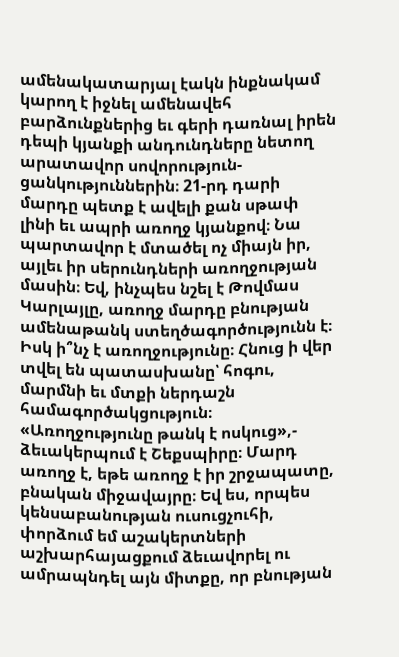ամենակատարյալ էակն ինքնակամ կարող է իջնել ամենավեհ բարձունքներից եւ գերի դառնալ իրեն դեպի կյանքի անդունդները նետող արատավոր սովորություն-ցանկություններին։ 21-րդ դարի մարդը պետք է ավելի քան սթափ լինի եւ ապրի առողջ կյանքով։ Նա պարտավոր է մտածել ոչ միայն իր, այլեւ իր սերունդների առողջության մասին։ Եվ, ինչպես նշել է Թովմաս Կարլայլը, առողջ մարդը բնության ամենաթանկ ստեղծագործությունն է։ Իսկ ի՞նչ է առողջությունը։ Հնուց ի վեր տվել են պատասխանը՝ հոգու, մարմնի եւ մտքի ներդաշն համագործակցություն։ «Առողջությունը թանկ է ոսկուց»,- ձեւակերպում է Շեքսպիրը։ Մարդ առողջ է, եթե առողջ է իր շրջապատը, բնական միջավայրը։ Եվ ես, որպես կենսաբանության ուսուցչուհի, փորձում եմ աշակերտների աշխարհայացքում ձեւավորել ու ամրապնդել այն միտքը, որ բնության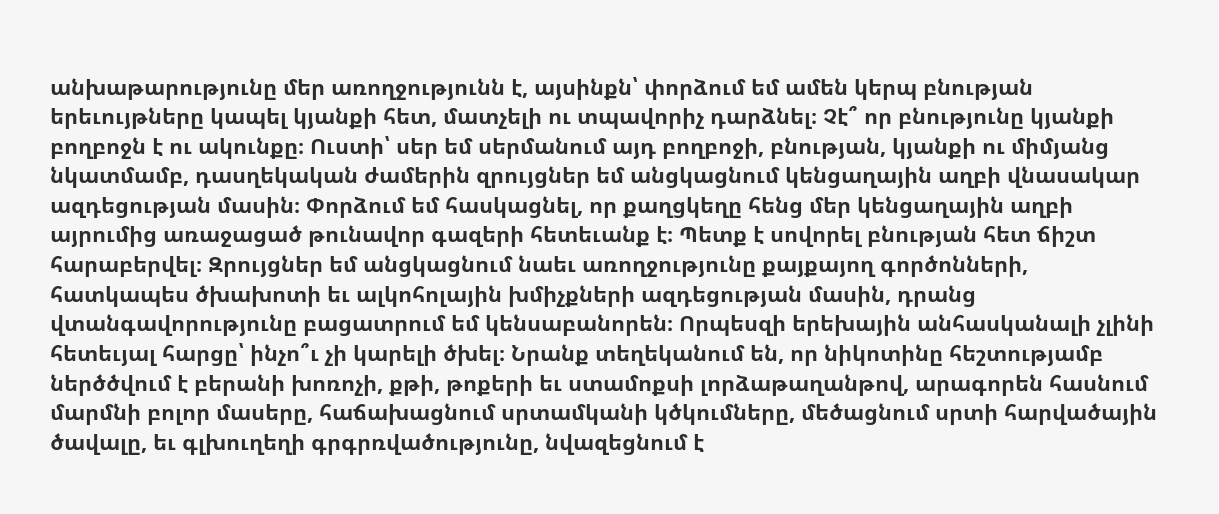անխաթարությունը մեր առողջությունն է, այսինքն՝ փորձում եմ ամեն կերպ բնության երեւույթները կապել կյանքի հետ, մատչելի ու տպավորիչ դարձնել։ Չէ՞ որ բնությունը կյանքի բողբոջն է ու ակունքը։ Ուստի՝ սեր եմ սերմանում այդ բողբոջի, բնության, կյանքի ու միմյանց նկատմամբ, դասղեկական ժամերին զրույցներ եմ անցկացնում կենցաղային աղբի վնասակար ազդեցության մասին։ Փորձում եմ հասկացնել, որ քաղցկեղը հենց մեր կենցաղային աղբի այրումից առաջացած թունավոր գազերի հետեւանք է։ Պետք է սովորել բնության հետ ճիշտ հարաբերվել։ Զրույցներ եմ անցկացնում նաեւ առողջությունը քայքայող գործոնների, հատկապես ծխախոտի եւ ալկոհոլային խմիչքների ազդեցության մասին, դրանց վտանգավորությունը բացատրում եմ կենսաբանորեն։ Որպեսզի երեխային անհասկանալի չլինի հետեւյալ հարցը՝ ինչո՞ւ չի կարելի ծխել։ Նրանք տեղեկանում են, որ նիկոտինը հեշտությամբ ներծծվում է բերանի խոռոչի, քթի, թոքերի եւ ստամոքսի լորձաթաղանթով, արագորեն հասնում մարմնի բոլոր մասերը, հաճախացնում սրտամկանի կծկումները, մեծացնում սրտի հարվածային ծավալը, եւ գլխուղեղի գրգրռվածությունը, նվազեցնում է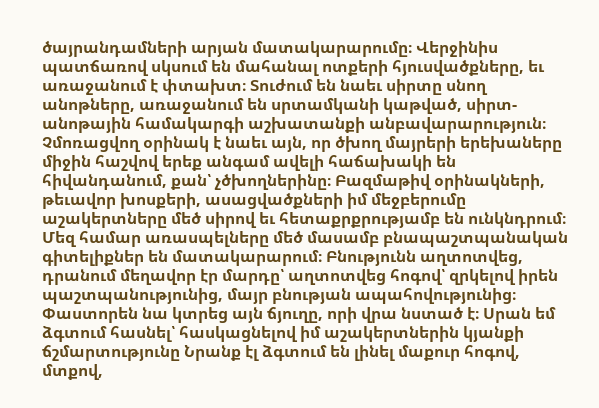ծայրանդամների արյան մատակարարումը։ Վերջինիս պատճառով սկսում են մահանալ ոտքերի հյուսվածքները, եւ առաջանում է փտախտ։ Տուժում են նաեւ սիրտը սնող անոթները, առաջանում են սրտամկանի կաթված, սիրտ-անոթային համակարգի աշխատանքի անբավարարություն։ Չմոռացվող օրինակ է նաեւ այն, որ ծխող մայրերի երեխաները միջին հաշվով երեք անգամ ավելի հաճախակի են հիվանդանում, քան՝ չծխողներինը։ Բազմաթիվ օրինակների, թեւավոր խոսքերի, ասացվածքների իմ մեջբերումը աշակերտները մեծ սիրով եւ հետաքրքրությամբ են ունկնդրում։ Մեզ համար առասպելները մեծ մասամբ բնապաշտպանական գիտելիքներ են մատակարարում։ Բնությունն աղտոտվեց, դրանում մեղավոր էր մարդը՝ աղտոտվեց հոգով՝ զրկելով իրեն պաշտպանությունից, մայր բնության ապահովությունից։ Փաստորեն նա կտրեց այն ճյուղը, որի վրա նստած է։ Սրան եմ ձգտում հասնել՝ հասկացնելով իմ աշակերտներին կյանքի ճշմարտությունը Նրանք էլ ձգտում են լինել մաքուր հոգով, մտքով,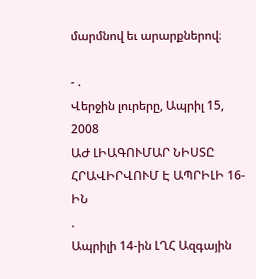մարմնով եւ արարքներով։

- .
Վերջին լուրերը, Ապրիլ 15, 2008
ԱԺ ԼԻԱԳՈՒՄԱՐ ՆԻՍՏԸ ՀՐԱՎԻՐՎՈՒՄ Է ԱՊՐԻԼԻ 16-ԻՆ
.
Ապրիլի 14-ին ԼՂՀ Ազգային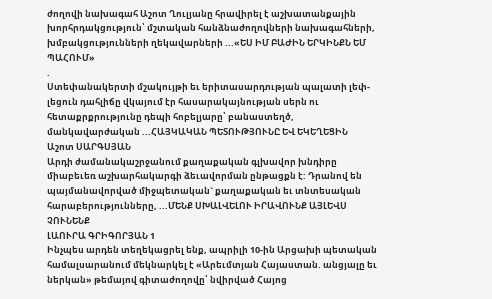ժողովի նախագահ Աշոտ Ղուլյանը հրավիրել է աշխատանքային խորհրդակցություն՝ մշտական հանձնաժողովների նախագահների, խմբակցությունների ղեկավարների ...«ԵՍ ԻՄ ԲԱԺԻՆ ԵՐԿԻՆՔՆ ԵՄ ՊԱՀՈՒՄ»
.
Ստեփանակերտի մշակույթի եւ երիտասարդության պալատի լեփ-լեցուն դահլիճը վկայում էր հասարակայնության սերն ու հետաքրքրությունը դեպի հոբելյարը՝ բանաստեղծ, մանկավարժական ...ՀԱՅԿԱԿԱՆ ՊԵՏՈՒԹՅՈՒՆԸ ԵՎ ԵԿԵՂԵՑԻՆ
Աշոտ ՍԱՐԳՍՅԱՆ
Արդի ժամանակաշրջանում քաղաքական գլխավոր խնդիրը միաբեւեռ աշխարհակարգի ձեւավորման ընթացքն է: Դրանով են պայմանավորված միջպետական` քաղաքական եւ տնտեսական հարաբերությունները, ...ՄԵՆՔ ՍԽԱԼՎԵԼՈՒ ԻՐԱՎՈՒՆՔ ԱՅԼԵՎՍ ՉՈՒՆԵՆՔ
ԼԱՈՒՐԱ ԳՐԻԳՈՐՅԱՆ 1
Ինչպես արդեն տեղեկացրել ենք, ապրիլի 10-ին Արցախի պետական համալսարանում մեկնարկել է «Արեւմտյան Հայաստան. անցյալը եւ ներկան» թեմայով գիտաժողովը՝ նվիրված Հայոց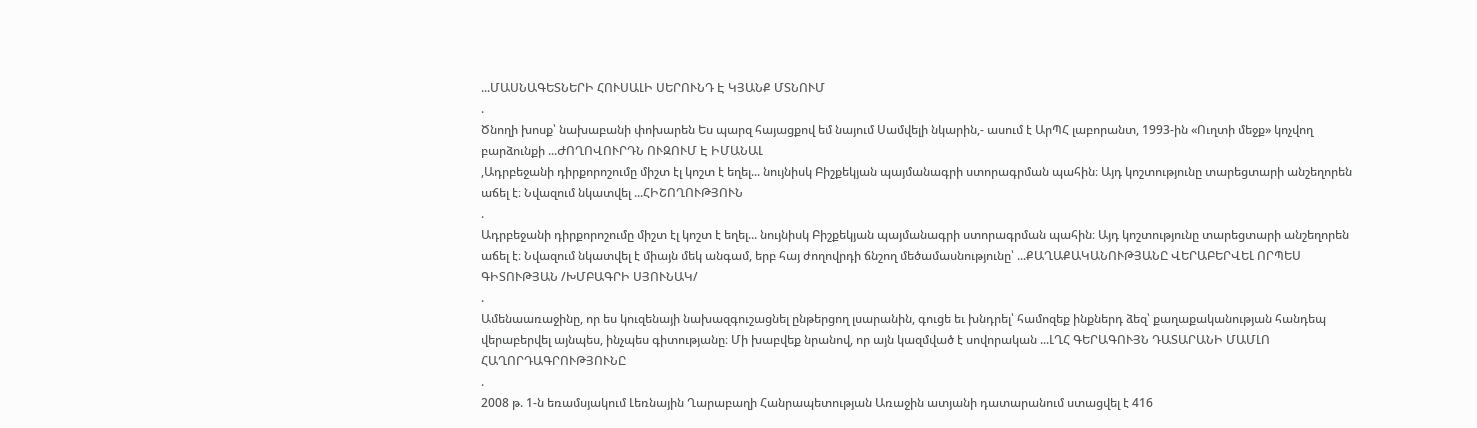...ՄԱՍՆԱԳԵՏՆԵՐԻ ՀՈՒՍԱԼԻ ՍԵՐՈՒՆԴ Է ԿՅԱՆՔ ՄՏՆՈՒՄ
.
Ծնողի խոսք՝ նախաբանի փոխարեն Ես պարզ հայացքով եմ նայում Սամվելի նկարին,- ասում է ԱրՊՀ լաբորանտ, 1993-ին «Ուղտի մեջք» կոչվող բարձունքի ...ԺՈՂՈՎՈՒՐԴՆ ՈՒԶՈՒՄ Է ԻՄԱՆԱԼ
,Ադրբեջանի դիրքորոշումը միշտ էլ կոշտ է եղել... նույնիսկ Բիշքեկյան պայմանագրի ստորագրման պահին։ Այդ կոշտությունը տարեցտարի անշեղորեն աճել է։ Նվազում նկատվել ...ՀԻՇՈՂՈՒԹՅՈՒՆ
.
Ադրբեջանի դիրքորոշումը միշտ էլ կոշտ է եղել... նույնիսկ Բիշքեկյան պայմանագրի ստորագրման պահին։ Այդ կոշտությունը տարեցտարի անշեղորեն աճել է։ Նվազում նկատվել է միայն մեկ անգամ, երբ հայ ժողովրդի ճնշող մեծամասնությունը՝ ...ՔԱՂԱՔԱԿԱՆՈՒԹՅԱՆԸ ՎԵՐԱԲԵՐՎԵԼ ՈՐՊԵՍ ԳԻՏՈՒԹՅԱՆ /ԽՄԲԱԳՐԻ ՍՅՈՒՆԱԿ/
.
Ամենաառաջինը, որ ես կուզենայի նախազգուշացնել ընթերցող լսարանին, գուցե եւ խնդրել՝ համոզեք ինքներդ ձեզ՝ քաղաքականության հանդեպ վերաբերվել այնպես, ինչպես գիտությանը։ Մի խաբվեք նրանով, որ այն կազմված է սովորական ...ԼՂՀ ԳԵՐԱԳՈՒՅՆ ԴԱՏԱՐԱՆԻ ՄԱՄԼՈ ՀԱՂՈՐԴԱԳՐՈՒԹՅՈՒՆԸ
.
2008 թ. 1-ն եռամսյակում Լեռնային Ղարաբաղի Հանրապետության Առաջին ատյանի դատարանում ստացվել է 416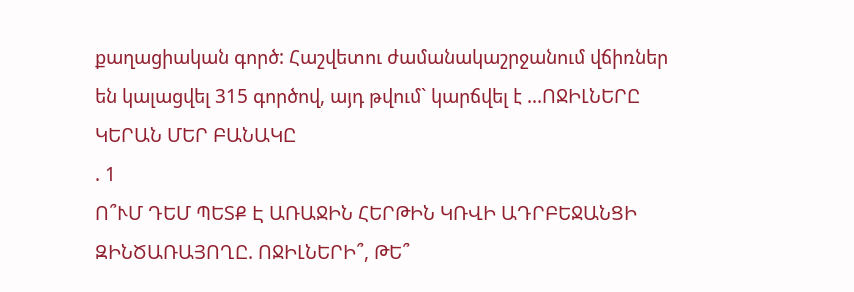քաղացիական գործ: Հաշվետու ժամանակաշրջանում վճիռներ են կալացվել 315 գործով, այդ թվում` կարճվել է ...ՈՋԻԼՆԵՐԸ ԿԵՐԱՆ ՄԵՐ ԲԱՆԱԿԸ
. 1
Ո՞ՒՄ ԴԵՄ ՊԵՏՔ Է ԱՌԱՋԻՆ ՀԵՐԹԻՆ ԿՌՎԻ ԱԴՐԲԵՋԱՆՑԻ ԶԻՆԾԱՌԱՅՈՂԸ. ՈՋԻԼՆԵՐԻ՞, ԹԵ՞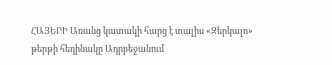ՀԱՅԵՐԻ Առանց կատակի հարց է տալիս «Զերկալո» թերթի հեղինակը Ադրբեջանում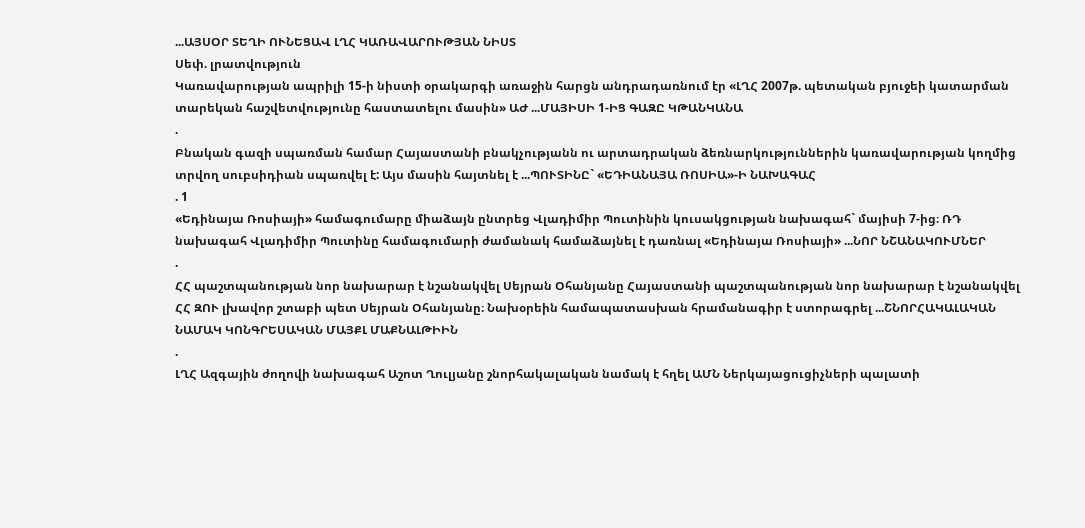...ԱՅՍՕՐ ՏԵՂԻ ՈՒՆԵՑԱՎ ԼՂՀ ԿԱՌԱՎԱՐՈՒԹՅԱՆ ՆԻՍՏ
Սեփ. լրատվություն
Կառավարության ապրիլի 15-ի նիստի օրակարգի առաջին հարցն անդրադառնում էր «ԼՂՀ 2007թ. պետական բյուջեի կատարման տարեկան հաշվետվությունը հաստատելու մասին» ԱԺ ...ՄԱՅԻՍԻ 1-ԻՑ ԳԱԶԸ ԿԹԱՆԿԱՆԱ
.
Բնական գազի սպառման համար Հայաստանի բնակչությանն ու արտադրական ձեռնարկություններին կառավարության կողմից տրվող սուբսիդիան սպառվել է: Այս մասին հայտնել է ...ՊՈՒՏԻՆԸ` «ԵԴԻԱՆԱՅԱ ՌՈՍԻԱ»-Ի ՆԱԽԱԳԱՀ
. 1
«Եդինայա Ռոսիայի» համագումարը միաձայն ընտրեց Վլադիմիր Պուտինին կուսակցության նախագահ` մայիսի 7-ից։ ՌԴ նախագահ Վլադիմիր Պուտինը համագումարի ժամանակ համաձայնել է դառնալ «Եդինայա Ռոսիայի» ...ՆՈՐ ՆՇԱՆԱԿՈՒՄՆԵՐ
.
ՀՀ պաշտպանության նոր նախարար է նշանակվել Սեյրան Օհանյանը Հայաստանի պաշտպանության նոր նախարար է նշանակվել ՀՀ ԶՈՒ լխավոր շտաբի պետ Սեյրան Օհանյանը։ Նախօրեին համապատասխան հրամանագիր է ստորագրել ...ՇՆՈՐՀԱԿԱԼԱԿԱՆ ՆԱՄԱԿ ԿՈՆԳՐԵՍԱԿԱՆ ՄԱՅՔԼ ՄԱՔՆԱԼԹԻԻՆ
.
ԼՂՀ Ազգային ժողովի նախագահ Աշոտ Ղուլյանը շնորհակալական նամակ է հղել ԱՄՆ Ներկայացուցիչների պալատի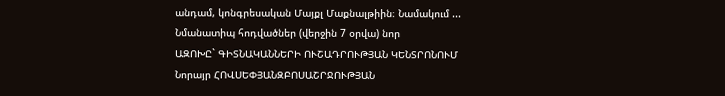անդամ, կոնգրեսական Մայքլ Մաքնալթիին։ Նամակում ...
Նմանատիպ հոդվածներ (վերջին 7 օրվա) նոր
ԱԶՈԽԸ` ԳԻՏՆԱԿԱՆՆԵՐԻ ՈՒՇԱԴՐՈՒԹՅԱՆ ԿԵՆՏՐՈՆՈՒՄ
Նորայր ՀՈՎՍԵՓՅԱՆԶԲՈՍԱՇՐՋՈՒԹՅԱՆ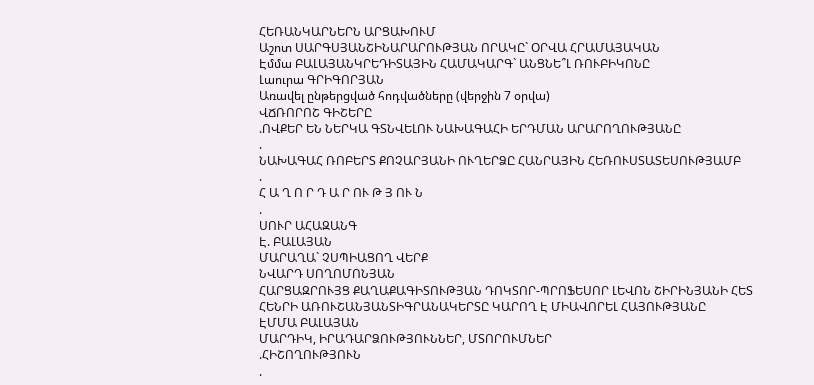ՀԵՌԱՆԿԱՐՆԵՐՆ ԱՐՑԱԽՈՒՄ
Աշոտ ՍԱՐԳՍՅԱՆՇԻՆԱՐԱՐՈՒԹՅԱՆ ՈՐԱԿԸ` ՕՐՎԱ ՀՐԱՄԱՅԱԿԱՆ
Էմմա ԲԱԼԱՅԱՆԿՐԵԴԻՏԱՅԻՆ ՀԱՄԱԿԱՐԳ` ԱՆՑՆԵ՞Լ ՌՈՒԲԻԿՈՆԸ
Լաուրա ԳՐԻԳՈՐՅԱՆ
Առավել ընթերցված հոդվածները (վերջին 7 օրվա)
ՎՃՌՈՐՈՇ ԳԻՇԵՐԸ
.ՈՎՔԵՐ ԵՆ ՆԵՐԿԱ ԳՏՆՎԵԼՈՒ ՆԱԽԱԳԱՀԻ ԵՐԴՄԱՆ ԱՐԱՐՈՂՈՒԹՅԱՆԸ
.
ՆԱԽԱԳԱՀ ՌՈԲԵՐՏ ՔՈՉԱՐՅԱՆԻ ՈՒՂԵՐՁԸ ՀԱՆՐԱՅԻՆ ՀԵՌՈՒՍՏԱՏԵՍՈՒԹՅԱՄԲ
.
Հ Ա Ղ Ո Ր Դ Ա Ր ՈՒ Թ Յ ՈՒ Ն
.
ՍՈՒՐ ԱՀԱԶԱՆԳ
Է. ԲԱԼԱՅԱՆ
ՄԱՐԱՂԱ` ՉՍՊԻԱՑՈՂ ՎԵՐՔ
ՆՎԱՐԴ ՍՈՂՈՄՈՆՅԱՆ
ՀԱՐՑԱԶՐՈՒՅՑ ՔԱՂԱՔԱԳԻՏՈՒԹՅԱՆ ԴՈԿՏՈՐ-ՊՐՈՖԵՍՈՐ ԼԵՎՈՆ ՇԻՐԻՆՅԱՆԻ ՀԵՏ
ՀԵՆՐԻ ԱՌՈՒՇԱՆՅԱՆՏԻԳՐԱՆԱԿԵՐՏԸ ԿԱՐՈՂ Է ՄԻԱՎՈՐԵԼ ՀԱՅՈՒԹՅԱՆԸ
ԷՄՄԱ ԲԱԼԱՅԱՆ
ՄԱՐԴԻԿ, ԻՐԱԴԱՐՁՈՒԹՅՈՒՆՆԵՐ, ՄՏՈՐՈՒՄՆԵՐ
.ՀԻՇՈՂՈՒԹՅՈՒՆ
.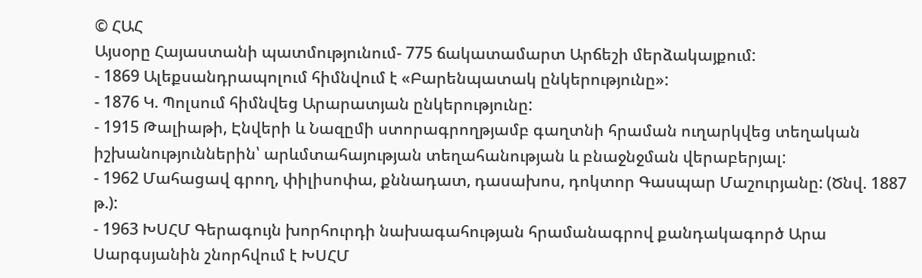© ՀԱՀ
Այսօրը Հայաստանի պատմությունում- 775 ճակատամարտ Արճեշի մերձակայքում:
- 1869 Ալեքսանդրապոլում հիմնվում է «Բարենպատակ ընկերությունը»:
- 1876 Կ. Պոլսում հիմնվեց Արարատյան ընկերությունը:
- 1915 Թալիաթի, Էնվերի և Նազըմի ստորագրողթյամբ գաղտնի հրաման ուղարկվեց տեղական իշխանություններին՝ արևմտահայության տեղահանության և բնաջնջման վերաբերյալ:
- 1962 Մահացավ գրող, փիլիսոփա, քննադատ, դասախոս, դոկտոր Գասպար Մաշուրյանը: (Ծնվ. 1887 թ.):
- 1963 ԽՍՀՄ Գերագույն խորհուրդի նախագահության հրամանագրով քանդակագործ Արա Սարգսյանին շնորհվում է ԽՍՀՄ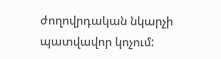ժողովրդական նկարչի պատվավոր կոչում: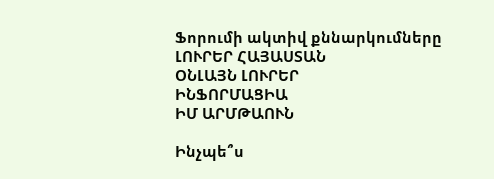Ֆորումի ակտիվ քննարկումները
ԼՈՒՐԵՐ ՀԱՅԱՍՏԱՆ
ՕՆԼԱՅՆ ԼՈՒՐԵՐ
ԻՆՖՈՐՄԱՑԻԱ
ԻՄ ԱՐՄԹԱՈՒՆ

Ինչպե՞ս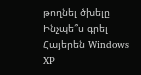թողնել ծխելը
Ինչպե՞ս գրել Հայերեն Windows XP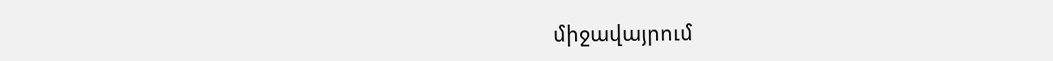միջավայրում